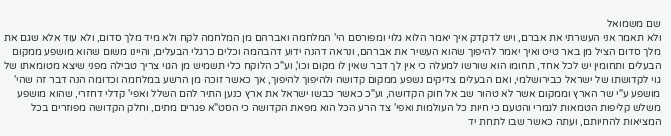שם משמואל
ולא תאמר אני העשרתי את אברם, ויש לדקדק איך יאמר הלוא גלוי ומפורסם הי' המלחמה ואברהם מן המלחמה לקח ולא מיד מלך סדום, ולא עוד אלא שגם את מלך סדום הציל מן באר טיט ואיך יאמר להיפוך שהוא העשיר את אברהם, ונראה דהנה ידוע דהבהמה וכלים כרגלי הבעלים, והיינו משום שהוא מושפע ממקום הבעלים ותחומין יש לכל אחד, תחומו הוא שורשו למעלה כי אין לך דבר שאין לו מקום וכו', וע"כ הלוקח כלי תשמיש מן הגוי צריך טבילה מפני שיצא מטומאתו של גוי לקדושתו של ישראל כבירושלמי, ואם הבעלים צדיקים נשפע ממקום קדושה ולהיפוך להיפוך, אך כאשר זוכה מן הרשע במלחמה וכדומה הנה דבר זה שהי' מושפע ע"י שר הארץ וממקום אשר לא טהור שב אל חוק הקדושה, וע"כ כאשר כבשו ישראל את ארץ כנען התיר להם השלל ואפי' קדלי דחזרי, שהוא מושפע משלש קליפות הטמאות לגמרי והטעם כי חיות כל העולמות ואפי' צד הרע הכל הוא מפאת הקדושה כי הסט"א פגרים מתים, וחלק הקדושה מפוזרים בכל המציאות להחיותם, ועתה כאשר שבו לתחת יד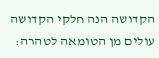הקדושה הנה חלקי הקדושה עולים מן הטומאה לטהרה: